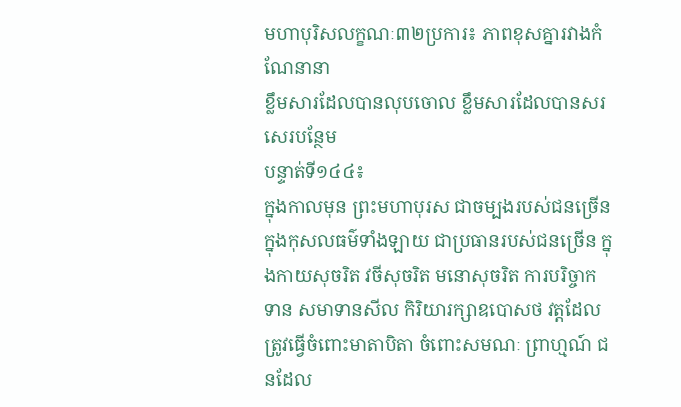មហាបុរិសលក្ខណៈ៣២ប្រការ៖ ភាពខុសគ្នារវាងកំណែនានា
ខ្លឹមសារដែលបានលុបចោល ខ្លឹមសារដែលបានសរសេរបន្ថែម
បន្ទាត់ទី១៤៤៖
ក្នុងកាលមុន ព្រះមហាបុរស ជាចម្បងរបស់ជនច្រើន ក្នុងកុសលធម៌ទាំងឡាយ ជាប្រធានរបស់ជនច្រើន ក្នុងកាយសុចរិត វចីសុចរិត មនោសុចរិត ការបរិច្ចាកទាន សមាទានសីល កិរិយារក្សាឧបោសថ វត្តដែលត្រូវធ្វើចំពោះមាតាបិតា ចំពោះសមណៈ ព្រាហ្មណ៍ ជនដែល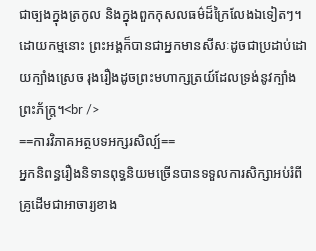ជាច្បងក្នុងត្រកូល និងក្នុងពួកកុសលធម៌ដ៏ក្រៃលែងឯទៀតៗ។ ដោយកម្មនោះ ព្រះអង្គក៏បានជាអ្នកមានសីសៈដូចជាប្រដាប់ដោយក្បាំងស្រេច រុងរឿងដូចព្រះមហាក្សត្រយ៍ដែលទ្រង់នូវក្បាំងព្រះភ័ក្រ្ត។<br />
==ការវិភាគអត្ថបទអក្សរសិល្ប៍==
អ្នកនិពន្ធរឿងនិទានពុទ្ធនិយមច្រើនបានទទួលការសិក្សាអប់រំពីគ្រូដើមជាអាចារ្យខាង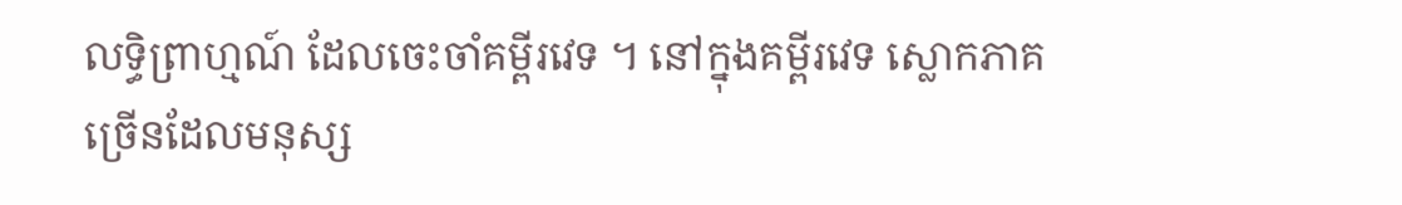លទ្ធិព្រាហ្មណ៍ ដែលចេះចាំគម្ពីរវេទ ។ នៅក្នុងគម្ពីរវេទ ស្លោកភាគច្រើនដែលមនុស្ស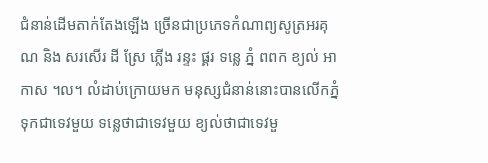ជំនាន់ដើមតាក់តែងឡើង ច្រើនជាប្រភេទកំណាព្យសូត្រអរគុណ និង សរសើរ ដី ស្រែ ភ្លើង រន្ទះ ផ្គរ ទន្លេ ភ្នំ ពពក ខ្យល់ អាកាស ។ល។ លំដាប់ក្រោយមក មនុស្សជំនាន់នោះបានលើកភ្នំទុកជាទេវមួយ ទន្លេថាជាទេវមួយ ខ្យល់ថាជាទេវមួ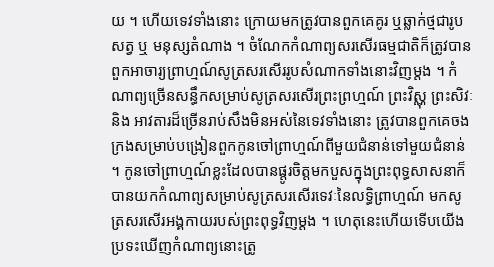យ ។ ហើយទេវទាំងនោះ ក្រោយមកត្រូវបានពួកគេគូរ ឬឆ្លាក់ថ្មជារូបសត្វ ឬ មនុស្សតំណាង ។ ចំណែកកំណាព្យសរសើរធម្មជាតិក៏ត្រូវបានពួកអាចារ្យព្រាហ្មណ៍សូត្រសរសើររូបសំណាកទាំងនោះវិញម្តង ។ កំណាព្យច្រើនសន្ធឹកសម្រាប់សូត្រសរសើរព្រះព្រហ្មណ៍ ព្រះវិស្ណុ ព្រះសិវៈ និង អាវតារដ៏ច្រើនរាប់សឹងមិនអស់នៃទេវទាំងនោះ ត្រូវបានពួកគេចងក្រងសម្រាប់បង្រៀនពួកកូនចៅព្រាហ្មណ៍ពីមួយជំនាន់ទៅមួយជំនាន់ ។ កូនចៅព្រាហ្មណ៍ខ្លះដែលបានផ្តូរចិត្តមកបួសក្នុងព្រះពុទ្ធសាសនាក៏បានយកកំណាព្យសម្រាប់សូត្រសរសើរទេវៈនៃលទ្ធិព្រាហ្មណ៍ មកសូត្រសរសើរអង្គកាយរបស់ព្រះពុទ្ធវិញម្តង ។ ហេតុនេះហើយទើបយើងប្រទះឃើញកំណាព្យនោះត្រូ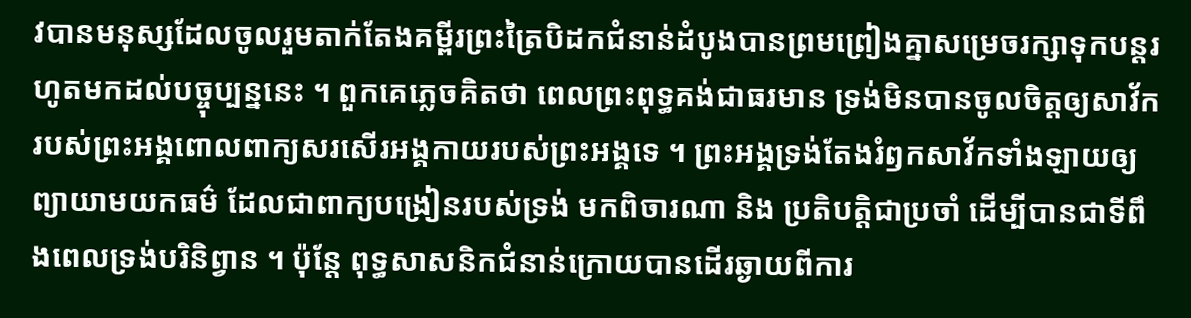វបានមនុស្សដែលចូលរួមតាក់តែងគម្ពីរព្រះត្រៃបិដកជំនាន់ដំបូងបានព្រមព្រៀងគ្នាសម្រេចរក្សាទុកបន្តរហូតមកដល់បច្ចុប្បន្ននេះ ។ ពួកគេភ្លេចគិតថា ពេលព្រះពុទ្ធគង់ជាធរមាន ទ្រង់មិនបានចូលចិត្តឲ្យសាវ័ករបស់ព្រះអង្គពោលពាក្យសរសើរអង្គកាយរបស់ព្រះអង្គទេ ។ ព្រះអង្គទ្រង់តែងរំឭកសាវ័កទាំងឡាយឲ្យព្យាយាមយកធម៌ ដែលជាពាក្យបង្រៀនរបស់ទ្រង់ មកពិចារណា និង ប្រតិបត្តិជាប្រចាំ ដើម្បីបានជាទីពឹងពេលទ្រង់បរិនិព្វាន ។ ប៉ុន្តែ ពុទ្ធសាសនិកជំនាន់ក្រោយបានដើរឆ្ងាយពីការ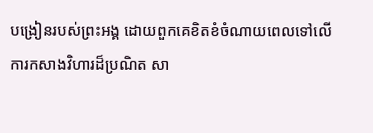បង្រៀនរបស់ព្រះអង្គ ដោយពួកគេខិតខំចំណាយពេលទៅលើការកសាងវិហារដ៏ប្រណិត សា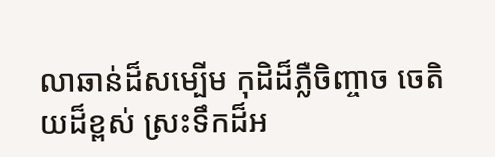លាឆាន់ដ៏សម្បើម កុដិដ៏ភ្លឺចិញ្ចាច ចេតិយដ៏ខ្ពស់ ស្រះទឹកដ៏អ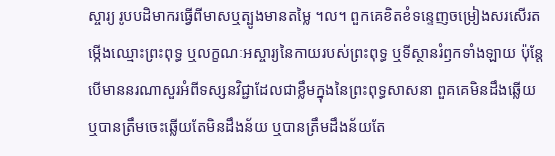ស្ចារ្យ រូបបដិមាករធ្វើពីមាសឬត្បូងមានតម្លៃ ។ល។ ពួកគេខិតខំទន្ទេញចម្រៀងសរសើរតម្កើងឈ្មោះព្រះពុទ្ធ ឬលក្ខណៈអស្ចារ្យនៃកាយរបស់ព្រះពុទ្ធ ឬទីស្ថានរំឭកទាំងឡាយ ប៉ុន្តែបើមាននរណាសួរអំពីទស្សនវិជ្ជាដែលជាខ្លឹមក្នុងនៃព្រះពុទ្ធសាសនា ពួគគេមិនដឹងឆ្លើយ ឬបានត្រឹមចេះឆ្លើយតែមិនដឹងន័យ ឬបានត្រឹមដឹងន័យតែ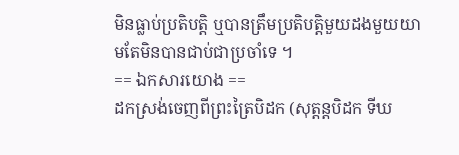មិនធ្លាប់ប្រតិបត្តិ ឬបានត្រឹមប្រតិបត្តិមួយដងមួយយាមតែមិនបានជាប់ជាប្រចាំទេ ។
== ឯកសារយោង ==
ដកស្រង់ចេញពីព្រះត្រៃបិដក (សុត្តន្តបិដក ទីឃ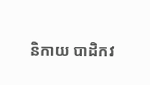និកាយ បាដិកវ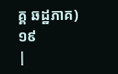គ្គ ឆដ្ឋភាគ) ១៩
|